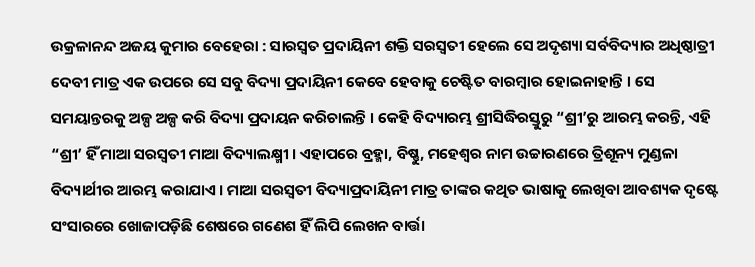ଉକ୍ରଳାନନ୍ଦ ଅଜୟ କୁମାର ବେହେରା : ସାରସ୍ୱତ ପ୍ରଦାୟିନୀ ଶକ୍ତି ସରସ୍ୱତୀ ହେଲେ ସେ ଅଦୃଶ୍ୟା ସର୍ବବିଦ୍ୟାର ଅଧିଷ୍ଠାତ୍ରୀ ଦେବୀ ମାତ୍ର ଏକ ଉପରେ ସେ ସବୁ ବିଦ୍ୟା ପ୍ରଦାୟିନୀ କେବେ ହେବାକୁ ଚେଷ୍ଟିତ ବାରମ୍ବାର ହୋଇନାହାନ୍ତି । ସେ ସମୟାନ୍ତରକୁ ଅଳ୍ପ ଅଳ୍ପ କରି ବିଦ୍ୟା ପ୍ରଦାୟନ କରିଚାଲନ୍ତି । କେହି ବିଦ୍ୟାରମ୍ଭ ଶ୍ରୀସିଦ୍ଧିରସ୍ତୁରୁ “ଶ୍ରୀ’ରୁ ଆରମ୍ଭ କରନ୍ତି, ଏହି “ଶ୍ରୀ’ ହିଁ ମାଆ ସରସ୍ୱତୀ ମାଆ ବିଦ୍ୟାଲକ୍ଷ୍ମୀ । ଏହାପରେ ବ୍ରହ୍ମା, ବିଷ୍ଣୁ, ମହେଶ୍ୱର ନାମ ଉଚ୍ଚାରଣରେ ତ୍ରିଶୂନ୍ୟ ମୁଣ୍ଡଳା ବିଦ୍ୟାର୍ଥୀର ଆରମ୍ଭ କରାଯାଏ । ମାଆ ସରସ୍ୱତୀ ବିଦ୍ୟାପ୍ରଦାୟିନୀ ମାତ୍ର ତାଙ୍କର କଥିତ ଭାଷାକୁ ଲେଖିବା ଆବଶ୍ୟକ ଦୃଷ୍ଟେ ସଂସାରରେ ଖୋଜାପଡ଼ିଛି ଶେଷରେ ଗଣେଶ ହିଁ ଲିପି ଲେଖନ ବାର୍ତ୍ତା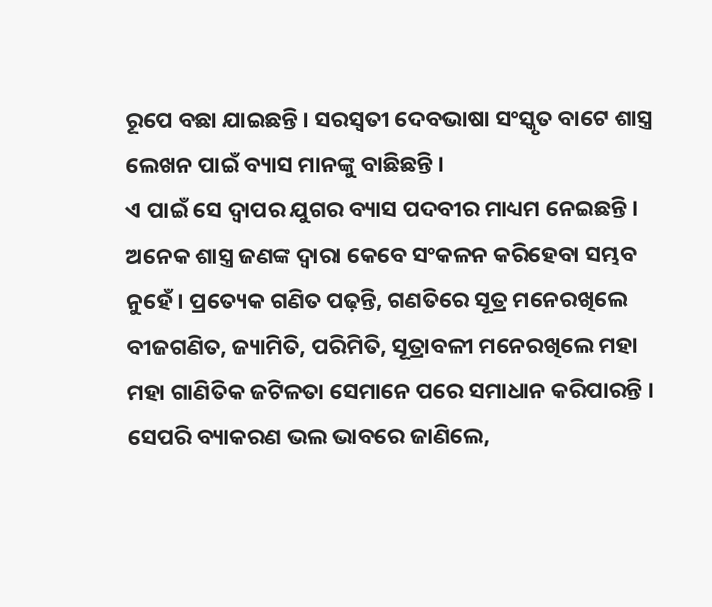ରୂପେ ବଛା ଯାଇଛନ୍ତି । ସରସ୍ୱତୀ ଦେବଭାଷା ସଂସ୍କୃତ ବାଟେ ଶାସ୍ତ୍ର ଲେଖନ ପାଇଁ ବ୍ୟାସ ମାନଙ୍କୁ ବାଛିଛନ୍ତି ।
ଏ ପାଇଁ ସେ ଦ୍ୱାପର ଯୁଗର ବ୍ୟାସ ପଦବୀର ମାଧ୍ୟମ ନେଇଛନ୍ତି । ଅନେକ ଶାସ୍ତ୍ର ଜଣଙ୍କ ଦ୍ୱାରା କେବେ ସଂକଳନ କରିହେବା ସମ୍ଭବ ନୁହେଁ । ପ୍ରତ୍ୟେକ ଗଣିତ ପଢ଼ନ୍ତି, ଗଣତିରେ ସୂତ୍ର ମନେରଖିଲେ ବୀଜଗଣିତ, ଜ୍ୟାମିତି, ପରିମିତି, ସୂତ୍ରାବଳୀ ମନେରଖିଲେ ମହା ମହା ଗାଣିତିକ ଜଟିଳତା ସେମାନେ ପରେ ସମାଧାନ କରିପାରନ୍ତି । ସେପରି ବ୍ୟାକରଣ ଭଲ ଭାବରେ ଜାଣିଲେ,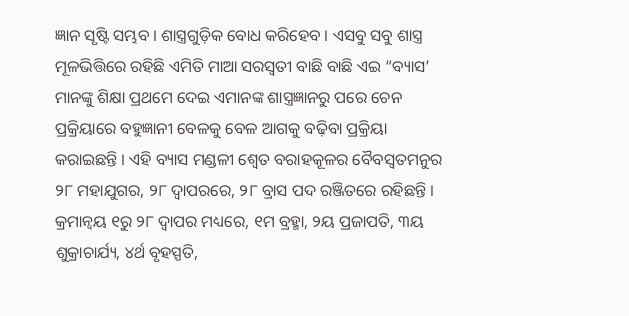ଜ୍ଞାନ ସୃଷ୍ଟି ସମ୍ଭବ । ଶାସ୍ତ୍ରଗୁଡ଼ିକ ବୋଧ କରିହେବ । ଏସବୁ ସବୁ ଶାସ୍ତ୍ର ମୂଳଭିତ୍ତିରେ ରହିଛି ଏମିତି ମାଆ ସରସ୍ୱତୀ ବାଛି ବାଛି ଏଇ “ବ୍ୟାସ’ ମାନଙ୍କୁ ଶିକ୍ଷା ପ୍ରଥମେ ଦେଇ ଏମାନଙ୍କ ଶାସ୍ତ୍ରଜ୍ଞାନରୁ ପରେ ଚେନ ପ୍ରକ୍ରିୟାରେ ବହୁଜ୍ଞାନୀ ବେଳକୁ ବେଳ ଆଗକୁ ବଢ଼ିବା ପ୍ରକ୍ରିୟା କରାଇଛନ୍ତି । ଏହି ବ୍ୟାସ ମଣ୍ଡଳୀ ଶ୍ୱେତ ବରାହକୂଳର ବୈବସ୍ୱତମନୁର ୨୮ ମହାଯୁଗର, ୨୮ ଦ୍ୱାପରରେ, ୨୮ ବ୍ରାସ ପଦ ରଞ୍ଜିତରେ ରହିଛନ୍ତି ।
କ୍ରମାନ୍ୱୟ ୧ରୁ ୨୮ ଦ୍ୱାପର ମଧ୍ୟରେ, ୧ମ ବ୍ରହ୍ମା, ୨ୟ ପ୍ରଜାପତି, ୩ୟ ଶୁକ୍ରାଚାର୍ଯ୍ୟ, ୪ର୍ଥ ବୃହସ୍ପତି,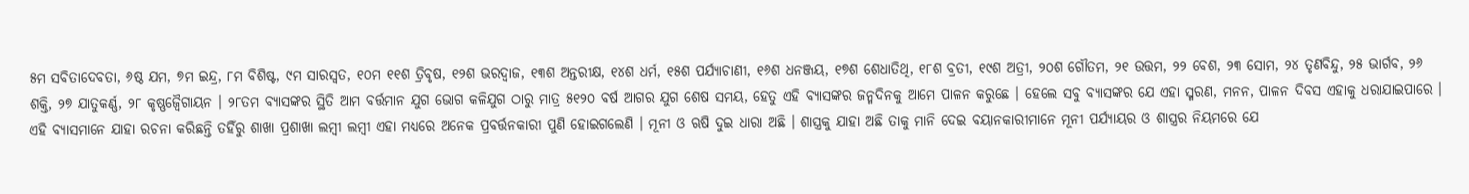୫ମ ସବିତାଦେବତା, ୬ଷ୍ଠ ଯମ, ୭ମ ଇନ୍ଦ୍ର, ୮ମ ବିଶିଷ୍ଟ, ୯ମ ସାରସ୍ୱତ, ୧୦ମ ୧୧ଶ ତ୍ରିବୃଷ, ୧୨ଶ ଭରଦ୍ୱାଜ, ୧୩ଶ ଅନ୍ତରୀକ୍ଷ, ୧୪ଶ ଧର୍ମ, ୧୫ଶ ପର୍ଯ୍ୟାଚାଣୀ, ୧୬ଶ ଧନଞ୍ଜୟ, ୧୭ଶ ଶେଧାତିଥି, ୧୮ଶ ବ୍ରତୀ, ୧୯ଶ ଅତ୍ରୀ, ୨୦ଶ ଗୌତମ, ୨୧ ଉତ୍ତମ, ୨୨ ବେଶ, ୨୩ ସୋମ, ୨୪ ତୃଣବିନ୍ଦୁ, ୨୫ ଭାର୍ଗବ, ୨୬ ଶକ୍ତି, ୨୭ ଯାତୁକର୍ଣ୍ଣ, ୨୮ କୃଷ୍ଣଜ୍ୱୈଗାୟନ । ୨୮ତମ ବ୍ୟାସଙ୍କର ସ୍ଥିତି ଆମ ବର୍ତ୍ତମାନ ଯୁଗ ଭୋଗ କଳିଯୁଗ ଠାରୁ ମାତ୍ର ୫୧୨୦ ବର୍ଷ ଆଗର ଯୁଗ ଶେଷ ସମୟ, ହେତୁ ଏହି ବ୍ୟାସଙ୍କର ଜନ୍ମଦିନକୁ ଆମେ ପାଳନ କରୁଛେ । ହେଲେ ସବୁ ବ୍ୟାସଙ୍କର ଯେ ଏହା ସ୍ମରଣ, ମନନ, ପାଳନ ଦିବସ ଏହାକୁ ଧରାଯାଇପାରେ ।
ଏହି ବ୍ୟାସମାନେ ଯାହା ରଚନା କରିଛନ୍ତି ତହିଁରୁ ଶାଖା ପ୍ରଶାଖା ଲମ୍ବୀ ଲମ୍ବୀ ଏହା ମଧ୍ୟରେ ଅନେକ ପ୍ରବର୍ତ୍ତନକାରୀ ପୁଣି ହୋଇଗଲେଣି । ମୂନୀ ଓ ଋଷି ଦୁଇ ଧାରା ଅଛି । ଶାସ୍ତ୍ରକୁ ଯାହା ଅଛି ତାକୁ ମାନି ଦେଇ ବୟାନକାରୀମାନେ ମୂନୀ ପର୍ଯ୍ୟାୟର ଓ ଶାସ୍ତ୍ରର ନିୟମରେ ଯେ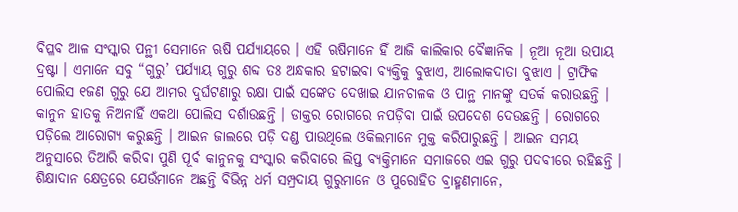ବିପ୍ଳବ ଆଳ ସଂସ୍କାର ପନ୍ଥୀ ସେମାନେ ଋଷି ପର୍ଯ୍ୟାୟରେ । ଏହି ଋଷିମାନେ ହିଁ ଆଜି କାଲିକାର ବୈଜ୍ଞାନିକ । ନୂଆ ନୂଆ ଉପାୟ ଦ୍ରଷ୍ଟା । ଏମାନେ ସବୁ “ଗୁରୁ’ ପର୍ଯ୍ୟାୟ ଗୁରୁ ଶବ୍ଦ ତଃ ଅନ୍ଧକାର ହଟାଇବା ବ୍ୟକ୍ତିକୁ ବୁଝାଏ, ଆଲୋକଦାତା ବୁଝାଏ । ଟ୍ରାଫିକ ପୋଲିସ ୧ଜଣ ଗୁରୁ ଯେ ଆମର ଦୁର୍ଘଟଣାରୁ ରକ୍ଷା ପାଇଁ ସଙ୍କେତ ଦେଖାଇ ଯାନଚାଳକ ଓ ପାନ୍ଥ ମାନଙ୍କୁ ସତର୍କ କରାଉଛନ୍ତି । କାନୁନ ହାତକୁ ନିଅନାହିଁ ଏକଥା ପୋଲିସ ଦର୍ଶାଉଛନ୍ତି । ଡାକ୍ତର ରୋଗରେ ନପଡ଼ିବା ପାଇଁ ଉପଦେଶ ଦେଉଛନ୍ତି । ରୋଗରେ ପଡ଼ିଲେ ଆରୋଗ୍ୟ କରୁଛନ୍ତି । ଆଇନ ଜାଲରେ ପଡ଼ି ଦଣ୍ଡ ପାଉଥିଲେ ଓକିଲମାନେ ମୁକ୍ତ କରିପାରୁଛନ୍ତି । ଆଇନ ସମୟ ଅନୁସାରେ ତିଆରି କରିବା ପୁଣି ପୂର୍ବ କାନୁନକୁ ସଂସ୍କାର କରିବାରେ ଲିପ୍ତ ବ୍ୟକ୍ତିମାନେ ସମାଜରେ ଏଇ ଗୁରୁ ପଦବୀରେ ରହିଛନ୍ତି । ଶିକ୍ଷାଦାନ କ୍ଷେତ୍ରରେ ଯେଉଁମାନେ ଅଛନ୍ତି ବିଭିନ୍ନ ଧର୍ମ ସମ୍ପ୍ରଦାୟ ଗୁରୁମାନେ ଓ ପୁରୋହିତ ବ୍ରାହ୍ମଣମାନେ,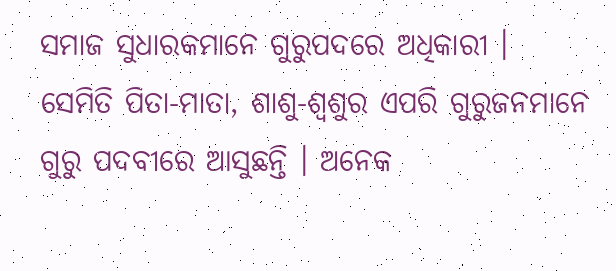ସମାଜ ସୁଧାରକମାନେ ଗୁରୁପଦରେ ଅଧିକାରୀ ।
ସେମିତି ପିତା-ମାତା, ଶାଶୁ-ଶ୍ୱଶୁର ଏପରି ଗୁରୁଜନମାନେ ଗୁରୁ ପଦବୀରେ ଆସୁଛନ୍ତି । ଅନେକ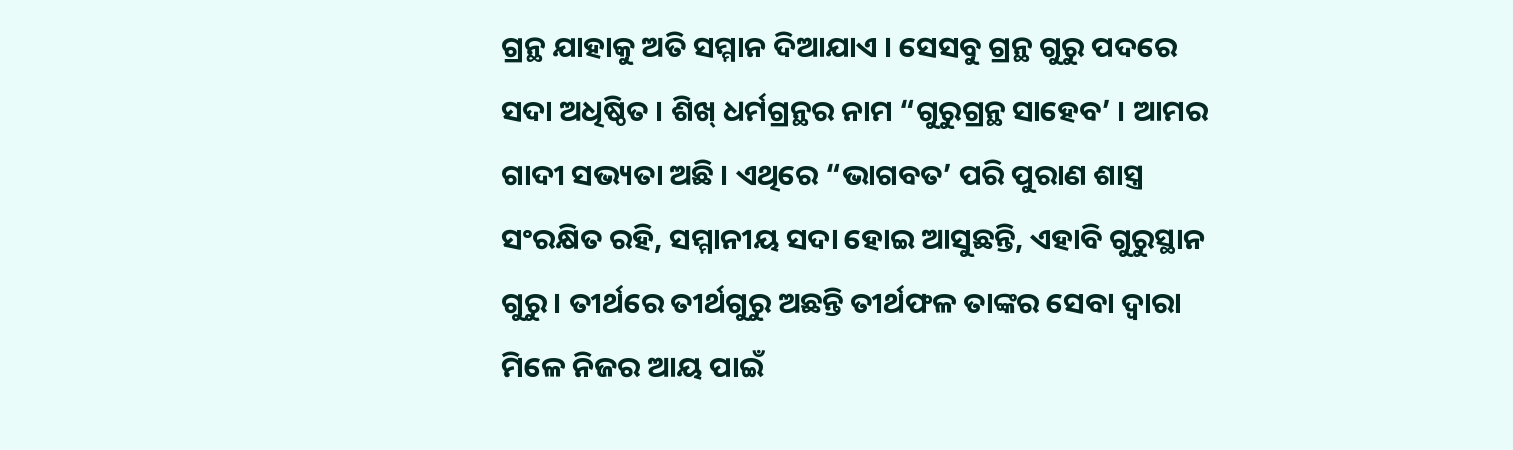ଗ୍ରନ୍ଥ ଯାହାକୁ ଅତି ସମ୍ମାନ ଦିଆଯାଏ । ସେସବୁ ଗ୍ରନ୍ଥ ଗୁରୁ ପଦରେ ସଦା ଅଧିଷ୍ଠିତ । ଶିଖ୍ ଧର୍ମଗ୍ରନ୍ଥର ନାମ “ଗୁରୁଗ୍ରନ୍ଥ ସାହେବ’ । ଆମର ଗାଦୀ ସଭ୍ୟତା ଅଛି । ଏଥିରେ “ଭାଗବତ’ ପରି ପୁରାଣ ଶାସ୍ତ୍ର ସଂରକ୍ଷିତ ରହି, ସମ୍ମାନୀୟ ସଦା ହୋଇ ଆସୁଛନ୍ତି, ଏହାବି ଗୁରୁସ୍ଥାନ ଗୁରୁ । ତୀର୍ଥରେ ତୀର୍ଥଗୁରୁ ଅଛନ୍ତି ତୀର୍ଥଫଳ ତାଙ୍କର ସେବା ଦ୍ୱାରା ମିଳେ ନିଜର ଆୟ ପାଇଁ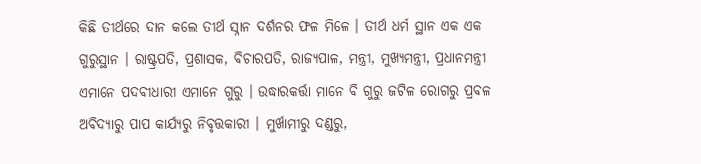କିଛି ତୀର୍ଥରେ ଦାନ କଲେ ତୀର୍ଥ ସ୍ନାନ ଦର୍ଶନର ଫଳ ମିଳେ । ତୀର୍ଥ ଧର୍ମ ସ୍ଥାନ ଏକ ଏକ ଗୁରୁସ୍ଥାନ । ରାଷ୍ଟ୍ରପତି, ପ୍ରଶାସକ, ବିଚାରପତି, ରାଜ୍ୟପାଳ, ମନ୍ତ୍ରୀ, ମୁଖ୍ୟମନ୍ତ୍ରୀ, ପ୍ରଧାନମନ୍ତ୍ରୀ ଏମାନେ ପଦବୀଧାରୀ ଏମାନେ ଗୁରୁ । ଉଦ୍ଧାରକର୍ତ୍ତା ମାନେ ବି ଗୁରୁ ଜଟିଳ ରୋଗରୁ ପ୍ରବଳ ଅବିଦ୍ୟାରୁ ପାପ କାର୍ଯ୍ୟରୁ ନିବୃତ୍ତକାରୀ । ମୁର୍ଖାମୀରୁ ଦଣ୍ଡରୁ,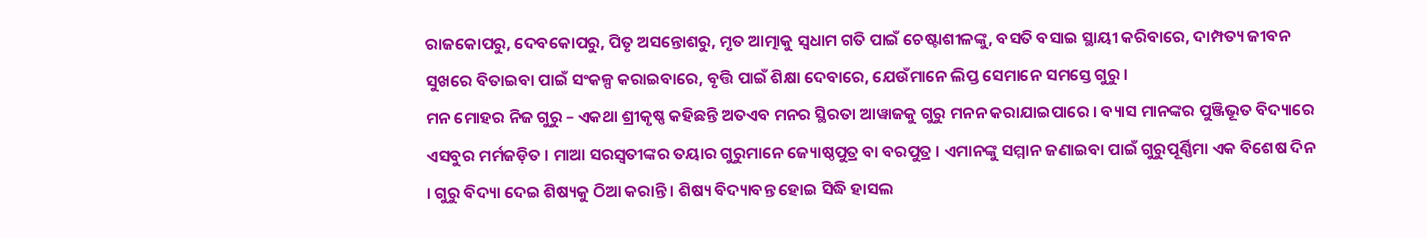ରାଜକୋପରୁ, ଦେବକୋପରୁ, ପିତୃ ଅସନ୍ତୋଶରୁ, ମୃତ ଆତ୍ମାକୁ ସ୍ୱଧାମ ଗତି ପାଇଁ ଚେଷ୍ଟାଶୀଳଙ୍କୁ, ବସତି ବସାଇ ସ୍ଥାୟୀ କରିବାରେ, ଦାମ୍ପତ୍ୟ ଜୀବନ ସୁଖରେ ବିତାଇବା ପାଇଁ ସଂକଳ୍ପ କରାଇବାରେ, ବୃତ୍ତି ପାଇଁ ଶିକ୍ଷା ଦେବାରେ, ଯେଉଁମାନେ ଲିପ୍ତ ସେମାନେ ସମସ୍ତେ ଗୁରୁ ।
ମନ ମୋହର ନିଜ ଗୁରୁ – ଏକଥା ଶ୍ରୀକୃଷ୍ଣ କହିଛନ୍ତି ଅତଏବ ମନର ସ୍ଥିରତା ଆୱାଜକୁ ଗୁରୁ ମନନ କରାଯାଇପାରେ । ବ୍ୟାସ ମାନଙ୍କର ପୁଞ୍ଜିଭୂତ ବିଦ୍ୟାରେ ଏସବୁର ମର୍ମଜଡ଼ିତ । ମାଆ ସରସ୍ୱତୀଙ୍କର ତୟାର ଗୁରୁମାନେ ଜ୍ୟୋଷ୍ଠପୁତ୍ର ବା ବରପୁତ୍ର । ଏମାନଙ୍କୁ ସମ୍ମାନ ଜଣାଇବା ପାଇଁ ଗୁରୁପୂର୍ଣ୍ଣିମା ଏକ ବିଶେଷ ଦିନ । ଗୁରୁ ବିଦ୍ୟା ଦେଇ ଶିଷ୍ୟକୁ ଠିଆ କରାନ୍ତି । ଶିଷ୍ୟ ବିଦ୍ୟାବନ୍ତ ହୋଇ ସିଦ୍ଧି ହାସଲ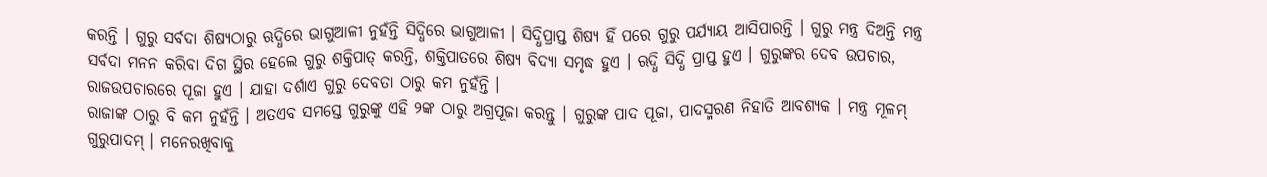କରନ୍ତି । ଗୁରୁ ସର୍ବଦା ଶିଷ୍ୟଠାରୁ ଋଦ୍ଧିରେ ଭାଗୁଆଳୀ ନୁହଁନ୍ତି ସିଦ୍ଧିରେ ଭାଗୁଆଳୀ । ସିଦ୍ଧିପ୍ରାପ୍ତ ଶିଷ୍ୟ ହିଁ ପରେ ଗୁରୁ ପର୍ଯ୍ୟାୟ ଆସିପାରନ୍ତି । ଗୁରୁ ମନ୍ତ୍ର ଦିଅନ୍ତି ମନ୍ତ୍ର ସର୍ବଦା ମନନ କରିବା ଦିଗ ସ୍ଥିର ହେଲେ ଗୁରୁ ଶକ୍ତିପାତ୍ କରନ୍ତି, ଶକ୍ତିପାତରେ ଶିଷ୍ୟ ବିଦ୍ୟା ସମୃଦ୍ଧ ହୁଏ । ଋଦ୍ଧି ସିଦ୍ଧି ପ୍ରାପ୍ତ ହୁଏ । ଗୁରୁଙ୍କର ଦେବ ଉପଚାର, ରାଜଉପଚାରରେ ପୂଜା ହୁଏ । ଯାହା ଦର୍ଶାଏ ଗୁରୁ ଦେବତା ଠାରୁ କମ ନୁହଁନ୍ତି ।
ରାଜାଙ୍କ ଠାରୁ ବି କମ ନୁହଁନ୍ତି । ଅତଏବ ସମସ୍ତେ ଗୁରୁଙ୍କୁ ଏହି ୨ଙ୍କ ଠାରୁ ଅଗ୍ରପୂଜା କରନ୍ତୁ । ଗୁରୁଙ୍କ ପାଦ ପୂଜା, ପାଦସ୍ମରଣ ନିହାତି ଆବଶ୍ୟକ । ମନ୍ତ୍ର ମୂଳମ୍ ଗୁରୁପାଦମ୍ । ମନେରଖିବାକୁ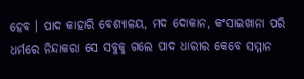ହେବ । ପାଦ କାହାରି ବେଶ୍ୟାଳୟ, ମଦ ଦୋକାନ, କଂସାଇଖାନା ପରି ଧର୍ମରେ ନିନ୍ଦାକରା ସେ ସବୁକୁ ଗଲେ ପାଦ ଧାରୀର କେବେ ସମ୍ମାନ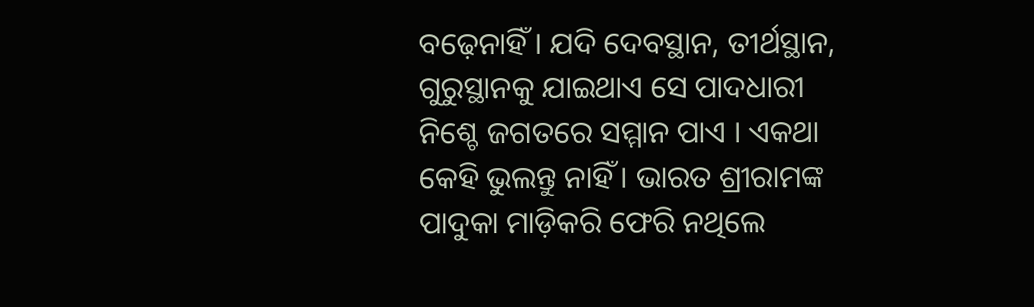ବଢ଼େନାହିଁ । ଯଦି ଦେବସ୍ଥାନ, ତୀର୍ଥସ୍ଥାନ, ଗୁରୁସ୍ଥାନକୁ ଯାଇଥାଏ ସେ ପାଦଧାରୀ ନିଶ୍ଚେ ଜଗତରେ ସମ୍ମାନ ପାଏ । ଏକଥା କେହି ଭୁଲନ୍ତୁ ନାହିଁ । ଭାରତ ଶ୍ରୀରାମଙ୍କ ପାଦୁକା ମାଡ଼ିକରି ଫେରି ନଥିଲେ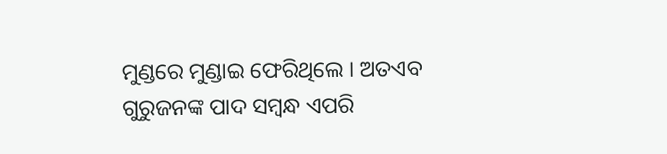ମୁଣ୍ଡରେ ମୁଣ୍ଡାଇ ଫେରିଥିଲେ । ଅତଏବ ଗୁରୁଜନଙ୍କ ପାଦ ସମ୍ବନ୍ଧ ଏପରି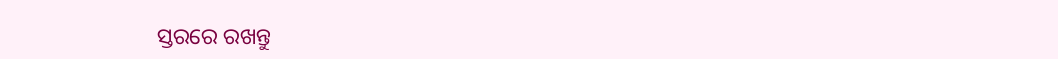ସ୍ତରରେ ରଖନ୍ତୁ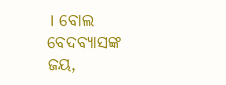। ବୋଲ ବେଦବ୍ୟାସଙ୍କ ଜୟ,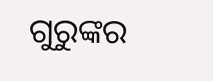ଗୁରୁଙ୍କର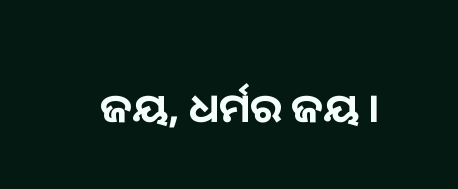ଜୟ, ଧର୍ମର ଜୟ ।